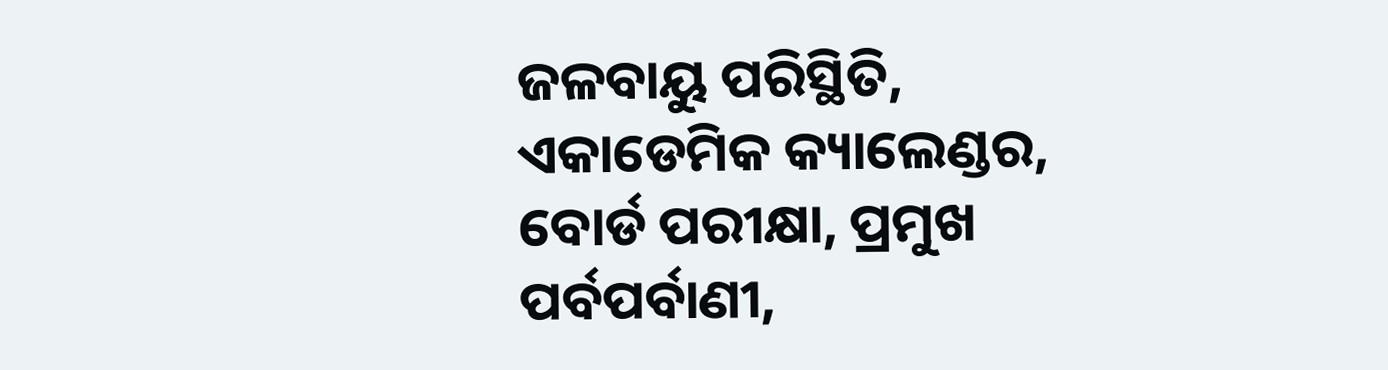ଜଳବାୟୁ ପରିସ୍ଥିତି, ଏକାଡେମିକ କ୍ୟାଲେଣ୍ଡର, ବୋର୍ଡ ପରୀକ୍ଷା, ପ୍ରମୁଖ ପର୍ବପର୍ବାଣୀ,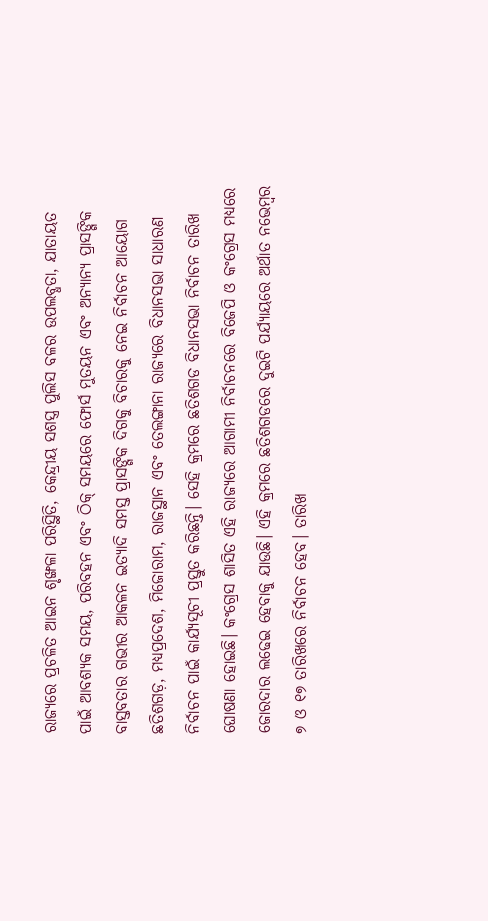ରାଜ୍ୟରେ ପ୍ରଚଳିତ ଆଇନ ଶୃଙ୍ଖଳା ପରିସ୍ଥିତି, କେନ୍ଦ୍ରୀୟ ସଶସ୍ତ୍ର ପୁଲିସ ବଳର ଉପଲବ୍ଧତା, ଯାତାୟତ ପାଇଁ ଆବଶ୍ୟକ ସମୟ, ପରିବହନ ଏବଂ ଠିକ୍ ସମୟରେ ଫୋର୍ସ ମୁତୟନ ଏବଂ ଅନ୍ୟାନ୍ୟ ପ୍ରାସଙ୍ଗିକ ବାସ୍ତବତାର ଗଭୀର ଆକଳନ ଇତ୍ୟାଦି ସମସ୍ତ ପ୍ରାସଙ୍ଗିକ ଦିଗକୁ ବିଚାରକୁ ନେଇ ନିର୍ବାଚନ ଆୟୋଗ ଛତିଶଗଡ଼, ମଧ୍ୟପ୍ରଦେଶ, ମିଜୋରାମ, ରାଜସ୍ଥାନ ଏବଂ ତେଲଙ୍ଗାନା ରାଜ୍ୟରେ ବିଧାନସଭା ସାଧାରଣ ନିର୍ବାଚନ ପାଇଁ କାର୍ଯ୍ୟସୂଚୀ ପ୍ରସ୍ତୁତ କରିଛନ୍ତି। ସେହି କ୍ରମରେ ଛତିଶଗଡ ବିଧାନସଭା ନିର୍ବାଚନ ତାରିଖ ଘୋଷଣା ହୋଇଛି। କଂଗ୍ରେସ ଶାସିତ ଏହି ରାଜ୍ୟରେ ଆଗାମୀ ନିର୍ବାଚନରେ ବିଜେପି ଓ କଂଗ୍ରେସ ମଧ୍ୟରେ ଜୋରଦାର ଲଢେଇ ହେବାକୁ ଯାଉଛି। ଏହି କ୍ରମରେ ଛତିଶଗଡରେ ଦୁଇଟି ପର୍ଯ୍ୟାୟରେ ଅର୍ଥାତ ନଭେମ୍ବର ୭ ଓ ୧୭ ତାରିଖରେ ନିର୍ବାଚନ ହେବ। ତାରିଖ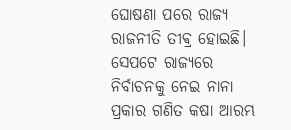ଘୋଷଣା ପରେ ରାଜ୍ୟ ରାଜନୀତି ତୀଵ୍ର ହୋଇଛି। ସେପଟେ ରାଜ୍ୟରେ ନିର୍ବାଚନକୁ ନେଇ ନାନା ପ୍ରକାର ଗଣିତ କଷା ଆରମ୍ଭ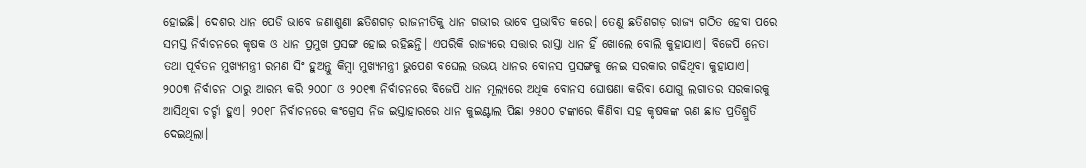ହୋଇଛି। ଦେଶର ଧାନ ପେଡି ଭାବେ ଜଣାଶୁଣା ଛତିଶଗଡ଼ ରାଜନୀତିକୁ ଧାନ ଗଭୀର ଭାବେ ପ୍ରଭାବିତ କରେ। ତେଣୁ ଛତିଶଗଡ଼ ରାଜ୍ୟ ଗଠିତ ହେବା ପରେ ସମସ୍ତ ନିର୍ବାଚନରେ କୃଷକ ଓ ଧାନ ପ୍ରମୁଖ ପ୍ରସଙ୍ଗ ହୋଇ ରହିଛନ୍ତି। ଏପରିକି ରାଜ୍ୟରେ ସତ୍ତାର ରାସ୍ତା ଧାନ ହିଁ ଖୋଲେ ବୋଲି କୁହାଯାଏ। ବିଜେପି ନେତା ତଥା ପୂର୍ବତନ ମୁଖ୍ୟମନ୍ତ୍ରୀ ରମଣ ସିଂ ହୁଅନ୍ତୁ କିମ୍ବା ମୁଖ୍ୟମନ୍ତ୍ରୀ ଭୁପେଶ ବଘେଲ ଉଭୟ ଧାନର ବୋନସ ପ୍ରସଙ୍ଗକୁ ନେଇ ସରକାର ଗଢିଥିବା କୁହାଯାଏ। ୨୦୦୩ ନିର୍ବାଚନ ଠାରୁ ଆରମ୍ଭ କରି ୨୦୦୮ ଓ ୨୦୧୩ ନିର୍ବାଚନରେ ବିଜେପି ଧାନ ମୂଲ୍ୟରେ ଅଧିକ ବୋନସ ଘୋଷଣା କରିବା ଯୋଗୁ ଲଗାତର ସରକାରକୁ ଆସିଥିବା ଚର୍ଚ୍ଚା ହୁଏ। ୨୦୧୮ ନିର୍ବାଚନରେ କଂଗ୍ରେସ ନିଜ ଇସ୍ତାହାରରେ ଧାନ କୁଇଣ୍ଟାଲ ପିଛା ୨୫୦୦ ଟଙ୍କାରେ କିଣିବା ସହ କୃଷକଙ୍କ ଋଣ ଛାଡ ପ୍ରତିଶ୍ରୁତି ଦେଇଥିଲା।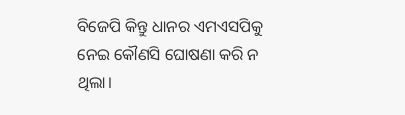ବିଜେପି କିନ୍ତୁ ଧାନର ଏମଏସପିକୁ ନେଇ କୌଣସି ଘୋଷଣା କରି ନ ଥିଲା।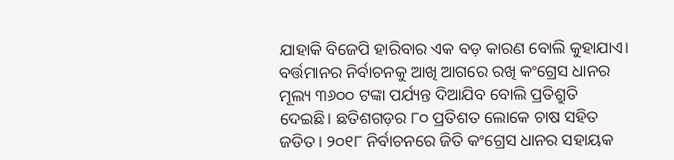ଯାହାକି ବିଜେପି ହାରିବାର ଏକ ବଡ଼ କାରଣ ବୋଲି କୁହାଯାଏ। ବର୍ତ୍ତମାନର ନିର୍ବାଚନକୁ ଆଖି ଆଗରେ ରଖି କଂଗ୍ରେସ ଧାନର ମୂଲ୍ୟ ୩୬୦୦ ଟଙ୍କା ପର୍ଯ୍ୟନ୍ତ ଦିଆଯିବ ବୋଲି ପ୍ରତିଶ୍ରୁତି ଦେଇଛି। ଛତିଶଗଡ଼ର ୮୦ ପ୍ରତିଶତ ଲୋକେ ଚାଷ ସହିତ ଜଡିତ। ୨୦୧୮ ନିର୍ବାଚନରେ ଜିତି କଂଗ୍ରେସ ଧାନର ସହାୟକ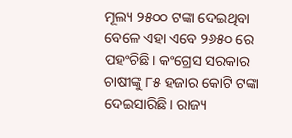ମୂଲ୍ୟ ୨୫୦୦ ଟଙ୍କା ଦେଇଥିବା ବେଳେ ଏହା ଏବେ ୨୬୫୦ ରେ ପହଂଚିଛି। କଂଗ୍ରେସ ସରକାର ଚାଷୀଙ୍କୁ ୮୫ ହଜାର କୋଟି ଟଙ୍କା ଦେଇସାରିଛି। ରାଜ୍ୟ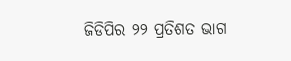ଜିଡିପିର ୨୨ ପ୍ରତିଶତ ଭାଗ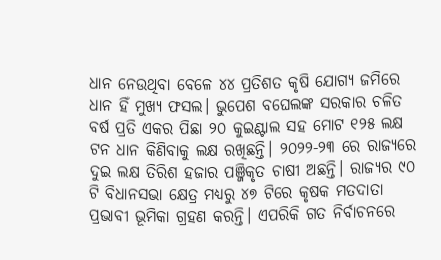ଧାନ ନେଉଥିବା ବେଳେ ୪୪ ପ୍ରତିଶତ କୃଷି ଯୋଗ୍ୟ ଜମିରେ ଧାନ ହିଁ ମୁଖ୍ୟ ଫସଲ। ଭୁପେଶ ବଘେଲଙ୍କ ସରକାର ଚଳିତ ବର୍ଷ ପ୍ରତି ଏକର ପିଛା ୨୦ କୁଇଣ୍ଟାଲ ସହ ମୋଟ ୧୨୫ ଲକ୍ଷ ଟନ ଧାନ କିଣିବାକୁ ଲକ୍ଷ ରଖିଛନ୍ତି। ୨୦୨୨-୨୩ ରେ ରାଜ୍ୟରେ ଦୁଇ ଲକ୍ଷ ତିରିଶ ହଜାର ପଞ୍ଜିକୃତ ଚାଷୀ ଅଛନ୍ତି। ରାଜ୍ୟର ୯୦ ଟି ବିଧାନସଭା କ୍ଷେତ୍ର ମଧ୍ୟରୁ ୪୭ ଟିରେ କୃଷକ ମତଦାତା ପ୍ରଭାବୀ ଭୂମିକା ଗ୍ରହଣ କରନ୍ତି। ଏପରିକି ଗତ ନିର୍ବାଚନରେ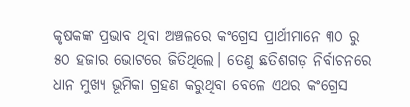କୃଷକଙ୍କ ପ୍ରଭାବ ଥିବା ଅଞ୍ଚଳରେ କଂଗ୍ରେସ ପ୍ରାର୍ଥୀମାନେ ୩୦ ରୁ ୫୦ ହଜାର ଭୋଟରେ ଜିତିଥିଲେ। ତେଣୁ ଛତିଶଗଡ଼ ନିର୍ବାଚନରେ ଧାନ ମୁଖ୍ୟ ଭୂମିକା ଗ୍ରହଣ କରୁଥିବା ବେଳେ ଏଥର କଂଗ୍ରେସ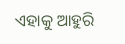ଏହାକୁ ଆହୁରି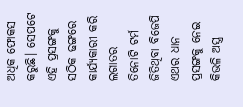ଅଧିକ ଫୋକସ କରୁଛି। ସେପଟେ ଏହି ପ୍ରସଙ୍ଗକୁ ସଠିକ ଢଙ୍ଗରେ କାର୍ଯ୍ୟକାରୀ କରି ଲଗାତର ତିନୋଟି ଟର୍ମ ଜିତିଥିବା ବିଜେପି ଏଥର ଧାନ ପ୍ରସଙ୍ଗକୁ ନେଇ କିଭଳି ଅସ୍ତ୍ର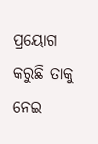ପ୍ରୟୋଗ କରୁଛି ତାକୁ ନେଇ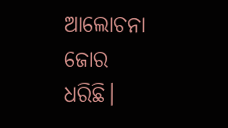ଆଲୋଚନା ଜୋର ଧରିଛି।